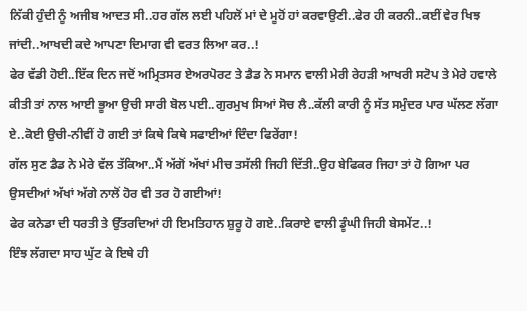ਨਿੱਕੀ ਹੁੰਦੀ ਨੂੰ ਅਜੀਬ ਆਦਤ ਸੀ..ਹਰ ਗੱਲ ਲਈ ਪਹਿਲੋਂ ਮਾਂ ਦੇ ਮੂਹੋਂ ਹਾਂ ਕਰਵਾਉਣੀ..ਫੇਰ ਹੀ ਕਰਨੀ..ਕਈਂ ਵੇਰ ਖਿਝ ਜਾਂਦੀ..ਆਖਦੀ ਕਦੇ ਆਪਣਾ ਦਿਮਾਗ ਵੀ ਵਰਤ ਲਿਆ ਕਰ..!
ਫੇਰ ਵੱਡੀ ਹੋਈ..ਇੱਕ ਦਿਨ ਜਦੋਂ ਅਮ੍ਰਿਤਸਰ ਏਅਰਪੋਰਟ ਤੇ ਡੈਡ ਨੇ ਸਮਾਨ ਵਾਲੀ ਮੇਰੀ ਰੇਹੜੀ ਆਖਰੀ ਸਟੋਪ ਤੇ ਮੇਰੇ ਹਵਾਲੇ ਕੀਤੀ ਤਾਂ ਨਾਲ ਆਈ ਭੂਆ ਉਚੀ ਸਾਰੀ ਬੋਲ ਪਈ..ਗੁਰਮੁਖ ਸਿਆਂ ਸੋਚ ਲੈ..ਕੱਲੀ ਕਾਰੀ ਨੂੰ ਸੱਤ ਸਮੁੰਦਰ ਪਾਰ ਘੱਲਣ ਲੱਗਾ ਏ..ਕੋਈ ਉਚੀ-ਨੀਵੀਂ ਹੋ ਗਈ ਤਾਂ ਕਿਥੇ ਕਿਥੇ ਸਫਾਈਆਂ ਦਿੰਦਾ ਫਿਰੇਂਗਾ!
ਗੱਲ ਸੁਣ ਡੈਡ ਨੇ ਮੇਰੇ ਵੱਲ ਤੱਕਿਆ..ਮੈਂ ਅੱਗੋਂ ਅੱਖਾਂ ਮੀਚ ਤਸੱਲੀ ਜਿਹੀ ਦਿੱਤੀ..ਉਹ ਬੇਫਿਕਰ ਜਿਹਾ ਤਾਂ ਹੋ ਗਿਆ ਪਰ ਉਸਦੀਆਂ ਅੱਖਾਂ ਅੱਗੇ ਨਾਲੋਂ ਹੋਰ ਵੀ ਤਰ ਹੋ ਗਈਆਂ!
ਫੇਰ ਕਨੇਡਾ ਦੀ ਧਰਤੀ ਤੇ ਉੱਤਰਦਿਆਂ ਹੀ ਇਮਤਿਹਾਨ ਸ਼ੁਰੂ ਹੋ ਗਏ..ਕਿਰਾਏ ਵਾਲੀ ਡੂੰਘੀ ਜਿਹੀ ਬੇਸਮੇਂਟ..!
ਇੰਝ ਲੱਗਦਾ ਸਾਹ ਘੁੱਟ ਕੇ ਇਥੇ ਹੀ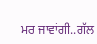ਮਰ ਜਾਵਾਂਗੀ..ਗੱਲ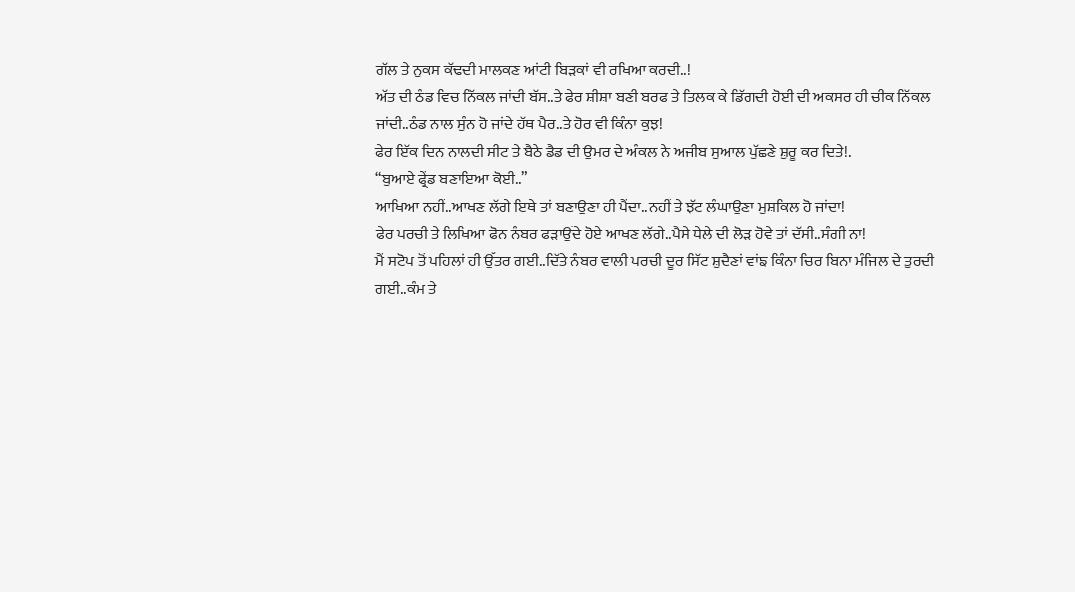ਗੱਲ ਤੇ ਨੁਕਸ ਕੱਢਦੀ ਮਾਲਕਣ ਆਂਟੀ ਬਿੜਕਾਂ ਵੀ ਰਖਿਆ ਕਰਦੀ..!
ਅੱਤ ਦੀ ਠੰਡ ਵਿਚ ਨਿੱਕਲ ਜਾਂਦੀ ਬੱਸ..ਤੇ ਫੇਰ ਸ਼ੀਸ਼ਾ ਬਣੀ ਬਰਫ ਤੇ ਤਿਲਕ ਕੇ ਡਿੱਗਦੀ ਹੋਈ ਦੀ ਅਕਸਰ ਹੀ ਚੀਕ ਨਿੱਕਲ ਜਾਂਦੀ..ਠੰਡ ਨਾਲ ਸੁੰਨ ਹੋ ਜਾਂਦੇ ਹੱਥ ਪੈਰ..ਤੇ ਹੋਰ ਵੀ ਕਿੰਨਾ ਕੁਝ!
ਫੇਰ ਇੱਕ ਦਿਨ ਨਾਲਦੀ ਸੀਟ ਤੇ ਬੈਠੇ ਡੈਡ ਦੀ ਉਮਰ ਦੇ ਅੰਕਲ ਨੇ ਅਜੀਬ ਸੁਆਲ ਪੁੱਛਣੇ ਸ਼ੁਰੂ ਕਰ ਦਿਤੇ!.
“ਬੁਆਏ ਫ੍ਰੇਂਡ ਬਣਾਇਆ ਕੋਈ..”
ਆਖਿਆ ਨਹੀਂ..ਆਖਣ ਲੱਗੇ ਇਥੇ ਤਾਂ ਬਣਾਉਣਾ ਹੀ ਪੈਂਦਾ..ਨਹੀਂ ਤੇ ਝੱਟ ਲੰਘਾਉਣਾ ਮੁਸ਼ਕਿਲ ਹੋ ਜਾਂਦਾ!
ਫੇਰ ਪਰਚੀ ਤੇ ਲਿਖਿਆ ਫੋਨ ਨੰਬਰ ਫੜਾਉਂਦੇ ਹੋਏ ਆਖਣ ਲੱਗੇ..ਪੈਸੇ ਧੇਲੇ ਦੀ ਲੋੜ ਹੋਵੇ ਤਾਂ ਦੱਸੀ..ਸੰਗੀ ਨਾ!
ਮੈਂ ਸਟੋਪ ਤੋਂ ਪਹਿਲਾਂ ਹੀ ਉੱਤਰ ਗਈ..ਦਿੱਤੇ ਨੰਬਰ ਵਾਲੀ ਪਰਚੀ ਦੂਰ ਸਿੱਟ ਸ਼ੁਦੈਣਾਂ ਵਾਂਙ ਕਿੰਨਾ ਚਿਰ ਬਿਨਾ ਮੰਜਿਲ ਦੇ ਤੁਰਦੀ ਗਈ..ਕੰਮ ਤੇ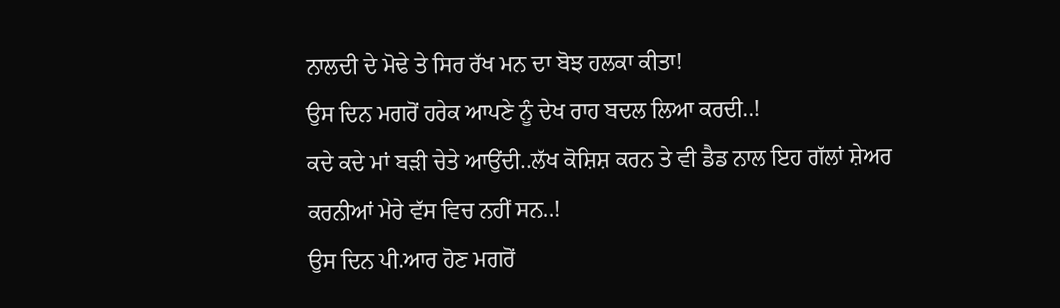ਨਾਲਦੀ ਦੇ ਮੋਢੇ ਤੇ ਸਿਰ ਰੱਖ ਮਨ ਦਾ ਬੋਝ ਹਲਕਾ ਕੀਤਾ!
ਉਸ ਦਿਨ ਮਗਰੋਂ ਹਰੇਕ ਆਪਣੇ ਨੂੰ ਦੇਖ ਰਾਹ ਬਦਲ ਲਿਆ ਕਰਦੀ..!
ਕਦੇ ਕਦੇ ਮਾਂ ਬੜੀ ਚੇਤੇ ਆਉਂਦੀ..ਲੱਖ ਕੋਸ਼ਿਸ਼ ਕਰਨ ਤੇ ਵੀ ਡੈਡ ਨਾਲ ਇਹ ਗੱਲਾਂ ਸ਼ੇਅਰ ਕਰਨੀਆਂ ਮੇਰੇ ਵੱਸ ਵਿਚ ਨਹੀਂ ਸਨ..!
ਉਸ ਦਿਨ ਪੀ.ਆਰ ਹੋਣ ਮਗਰੋਂ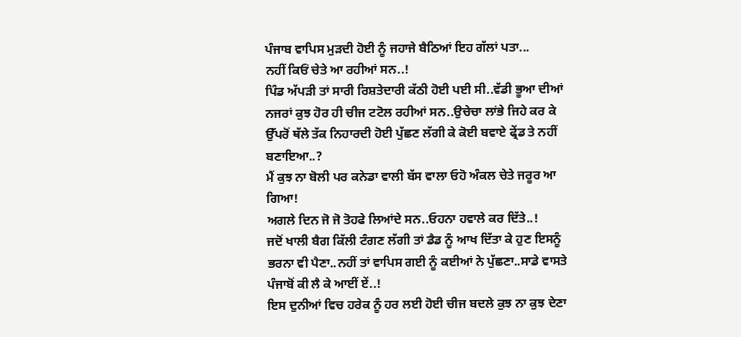ਪੰਜਾਬ ਵਾਪਿਸ ਮੁੜਦੀ ਹੋਈ ਨੂੰ ਜਹਾਜੇ ਬੈਠਿਆਂ ਇਹ ਗੱਲਾਂ ਪਤਾ...
ਨਹੀਂ ਕਿਓਂ ਚੇਤੇ ਆ ਰਹੀਆਂ ਸਨ..!
ਪਿੰਡ ਅੱਪੜੀ ਤਾਂ ਸਾਰੀ ਰਿਸ਼ਤੇਦਾਰੀ ਕੱਠੀ ਹੋਈ ਪਈ ਸੀ..ਵੱਡੀ ਭੂਆ ਦੀਆਂ ਨਜਰਾਂ ਕੁਝ ਹੋਰ ਹੀ ਚੀਜ ਟਟੋਲ ਰਹੀਆਂ ਸਨ..ਉਚੇਚਾ ਲਾਂਭੇ ਜਿਹੇ ਕਰ ਕੇ ਉੱਪਰੋਂ ਥੱਲੇ ਤੱਕ ਨਿਹਾਰਦੀ ਹੋਈ ਪੁੱਛਣ ਲੱਗੀ ਕੇ ਕੋਈ ਬਵਾਏ ਫ੍ਰੇਂਡ ਤੇ ਨਹੀਂ ਬਣਾਇਆ..?
ਮੈਂ ਕੁਝ ਨਾ ਬੋਲੀ ਪਰ ਕਨੇਡਾ ਵਾਲੀ ਬੱਸ ਵਾਲਾ ਓਹੋ ਅੰਕਲ ਚੇਤੇ ਜਰੂਰ ਆ ਗਿਆ!
ਅਗਲੇ ਦਿਨ ਜੋ ਜੋ ਤੋਹਫੇ ਲਿਆਂਦੇ ਸਨ..ਓਹਨਾ ਹਵਾਲੇ ਕਰ ਦਿੱਤੇ..!
ਜਦੋਂ ਖਾਲੀ ਬੈਗ ਕਿੱਲੀ ਟੰਗਣ ਲੱਗੀ ਤਾਂ ਡੈਡ ਨੂੰ ਆਖ ਦਿੱਤਾ ਕੇ ਹੁਣ ਇਸਨੂੰ ਭਰਨਾ ਵੀ ਪੈਣਾ..ਨਹੀਂ ਤਾਂ ਵਾਪਿਸ ਗਈ ਨੂੰ ਕਈਆਂ ਨੇ ਪੁੱਛਣਾ..ਸਾਡੇ ਵਾਸਤੇ ਪੰਜਾਬੋਂ ਕੀ ਲੈ ਕੇ ਆਈਂ ਏਂ..!
ਇਸ ਦੁਨੀਆਂ ਵਿਚ ਹਰੇਕ ਨੂੰ ਹਰ ਲਈ ਹੋਈ ਚੀਜ ਬਦਲੇ ਕੁਝ ਨਾ ਕੁਝ ਦੇਣਾ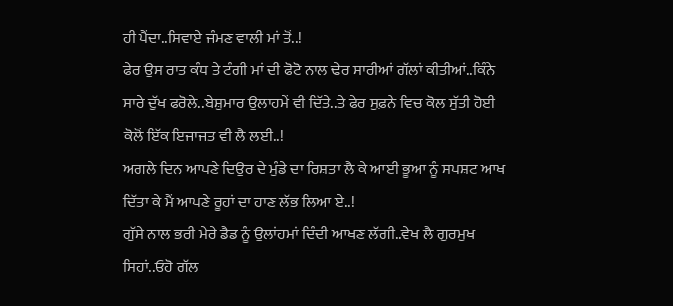ਹੀ ਪੈਂਦਾ..ਸਿਵਾਏ ਜੰਮਣ ਵਾਲੀ ਮਾਂ ਤੋਂ..!
ਫੇਰ ਉਸ ਰਾਤ ਕੰਧ ਤੇ ਟੰਗੀ ਮਾਂ ਦੀ ਫੋਟੋ ਨਾਲ ਢੇਰ ਸਾਰੀਆਂ ਗੱਲਾਂ ਕੀਤੀਆਂ..ਕਿੰਨੇ ਸਾਰੇ ਦੁੱਖ ਫਰੋਲੇ..ਬੇਸ਼ੁਮਾਰ ਉਲਾਹਮੇਂ ਵੀ ਦਿੱਤੇ..ਤੇ ਫੇਰ ਸੁਫ਼ਨੇ ਵਿਚ ਕੋਲ ਸੁੱਤੀ ਹੋਈ ਕੋਲੋਂ ਇੱਕ ਇਜਾਜਤ ਵੀ ਲੈ ਲਈ..!
ਅਗਲੇ ਦਿਨ ਆਪਣੇ ਦਿਉਰ ਦੇ ਮੁੰਡੇ ਦਾ ਰਿਸ਼ਤਾ ਲੈ ਕੇ ਆਈ ਭੂਆ ਨੂੰ ਸਪਸ਼ਟ ਆਖ ਦਿੱਤਾ ਕੇ ਮੈਂ ਆਪਣੇ ਰੂਹਾਂ ਦਾ ਹਾਣ ਲੱਭ ਲਿਆ ਏ..!
ਗੁੱਸੇ ਨਾਲ ਭਰੀ ਮੇਰੇ ਡੈਡ ਨੂੰ ਉਲਾਂਹਮਾਂ ਦਿੰਦੀ ਆਖਣ ਲੱਗੀ..ਵੇਖ ਲੈ ਗੁਰਮੁਖ ਸਿਹਾਂ..ਓਹੋ ਗੱਲ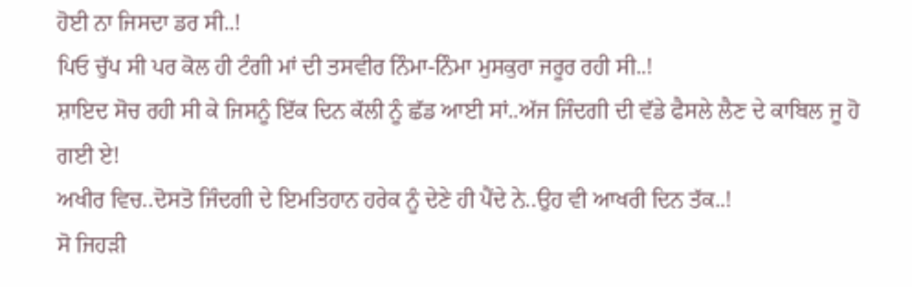ਹੋਈ ਨਾ ਜਿਸਦਾ ਡਰ ਸੀ..!
ਪਿਓ ਚੁੱਪ ਸੀ ਪਰ ਕੋਲ ਹੀ ਟੰਗੀ ਮਾਂ ਦੀ ਤਸਵੀਰ ਨਿੰਮਾ-ਨਿੰਮਾ ਮੁਸਕੁਰਾ ਜਰੂਰ ਰਹੀ ਸੀ..!
ਸ਼ਾਇਦ ਸੋਚ ਰਹੀ ਸੀ ਕੇ ਜਿਸਨੂੰ ਇੱਕ ਦਿਨ ਕੱਲੀ ਨੂੰ ਛੱਡ ਆਈ ਸਾਂ..ਅੱਜ ਜਿੰਦਗੀ ਦੀ ਵੱਡੇ ਫੈਸਲੇ ਲੈਣ ਦੇ ਕਾਬਿਲ ਜੂ ਹੋ ਗਈ ਏ!
ਅਖੀਰ ਵਿਚ..ਦੋਸਤੋ ਜਿੰਦਗੀ ਦੇ ਇਮਤਿਹਾਨ ਹਰੇਕ ਨੂੰ ਦੇਣੇ ਹੀ ਪੈਂਦੇ ਨੇ..ਉਹ ਵੀ ਆਖਰੀ ਦਿਨ ਤੱਕ..!
ਸੋ ਜਿਹੜੀ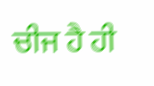ਚੀਜ ਹੈ ਹੀ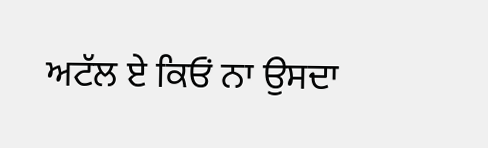ਅਟੱਲ ਏ ਕਿਓਂ ਨਾ ਉਸਦਾ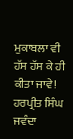ਮੁਕਾਬਲਾ ਵੀ ਹੱਸ ਹੱਸ ਕੇ ਹੀ ਕੀਤਾ ਜਾਵੇ!
ਹਰਪ੍ਰੀਤ ਸਿੰਘ ਜਵੰਦਾ